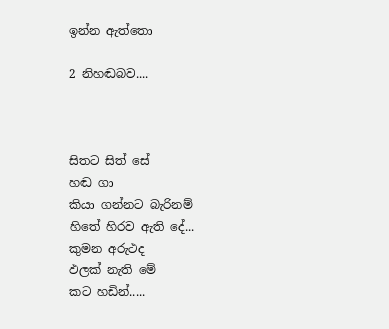ඉන්න ඇත්තො

2 නිහඬබව....



සිතට සිත් සේ
හඬ ගා
කියා ගන්නට බැරිනම්
හිතේ හිරව ඇති දේ...
කුමන අරුථද
ඵලක් නැති මේ
කට හඩින්.....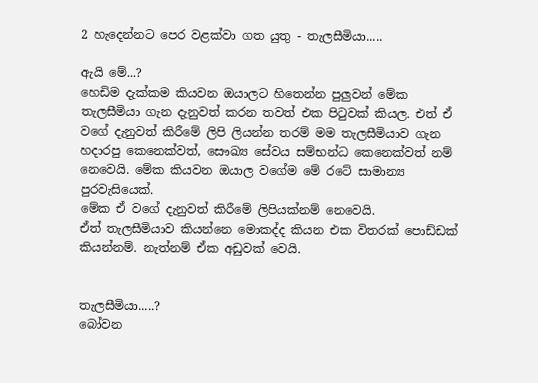2 හැදෙන්නට පෙර වළක්වා ගත යුතු - තැලසීමියා.....

ඇයි මේ...?
හෙඩිම දැක්කම කියවන ඔයාලට හිතෙන්න පුලුවන් මේක තැලසීමියා ගැන දැනුවත් කරන තවත් එක පිටුවක් කියල. එත් ඒ වගේ දැනුවත් කිරීමේ ලිපි ලියන්න තරම් මම තැලසීමියාව ගැන හදාරපු කෙනෙක්වත්, සෞඛ්‍ය සේවය සම්භන්ධ කෙනෙක්වත් නම් නෙවෙයි. මේක කියවන ඔයාල වගේම මේ රටේ සාමාන්‍ය පුරවැසියෙක්.
මේක ඒ වගේ දැනුවත් කිරීමේ ලිපියක්නම් නෙවෙයි.
ඒත් තැලසීමියාව කියන්නෙ මොකද්ද කියන එක විතරක් පොඩ්ඩක් කියන්නම්. නැත්නම් ඒක අඩුවක් වෙයි.


තැලසීමියා.....?
බෝවන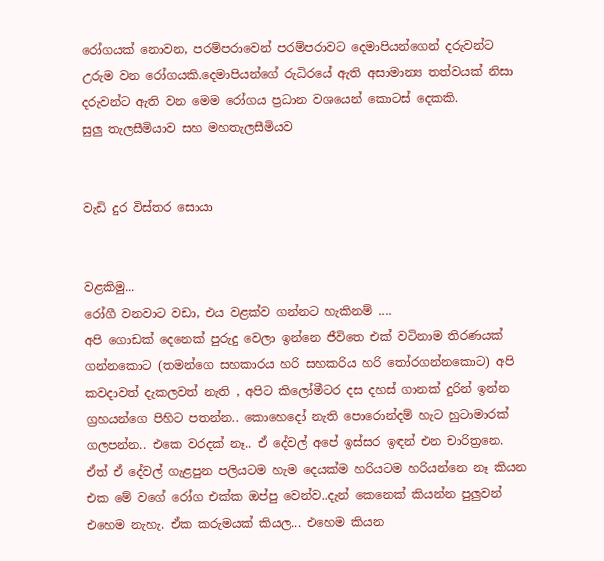රෝගයක් නොවන, පරම්පරාවෙන් පරම්පරාවට දෙමාපියන්ගෙන් දරුවන්ට උරුම වන රෝගයකි.දෙමාපියන්ගේ රුධිරයේ ඇති අසාමාන්‍ය තත්වයක් නිසා දරුවන්ට ඇති වන මෙම රෝගය ප්‍රධාන වශයෙන් කොටස් දෙකකි.
සුලු තැලසීමියාව සහ මහතැලසීමියව


වැඩි දුර විස්තර සොයා


වළකිමු...
රෝගී වනවාට වඩා, එය වළක්ව ගන්නට හැකිනම් ....
අපි ගොඩක් දෙනෙක් පුරුදු වෙලා ඉන්නෙ ජීවිතෙ එක් වටිනාම තිරණයක් ගන්නකොට (තමන්ගෙ සහකාරය හරි සහකරිය හරි තෝරගන්නකොට) අපි කවදාවත් දැකලවත් නැති , අපිට කිලෝමීටර දස දහස් ගානක් දුරින් ඉන්න ග්‍රහයන්ගෙ පිහිට පතන්න.. කොහෙදෝ නැති පොරොන්දම් හැට හුටාමාරක් ගලපන්න.. එකෙ වරදක් නෑ.. ඒ දේවල් අපේ ඉස්සර ඉඳන් එන චාරිත්‍රනෙ. ඒත් ඒ දේවල් ගැළපුන පලියටම හැම දෙයක්ම හරියටම හරියන්නෙ නෑ කියන එක මේ වගේ රෝග එක්ක ඔප්පු වෙන්ව..දැන් කෙනෙක් කියන්න පුලුවන් එහෙම නැහැ. ඒක කරුමයක් කියල... එහෙම කියන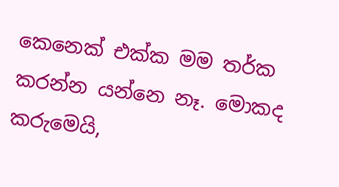කෙනෙක් එක්ක මම තර්ක කරන්න යන්නෙ නෑ. මොකද කරුමෙයි,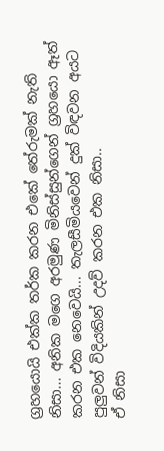ග්‍රහයොයි එක්ක තර්ක කරන එකේ තේරුමක් නැති නිසා... අනික මගෙ අරමුණ මිනිස්සුන්ගෙන් ග්‍රහයො ඈත් කරන එක නෙවෙයි... තැලසීමියවෙන් දුක් විඳවන අයට පුලුවන් විදියකින් උදව් කරන එක නිසා..
ඒ නිසා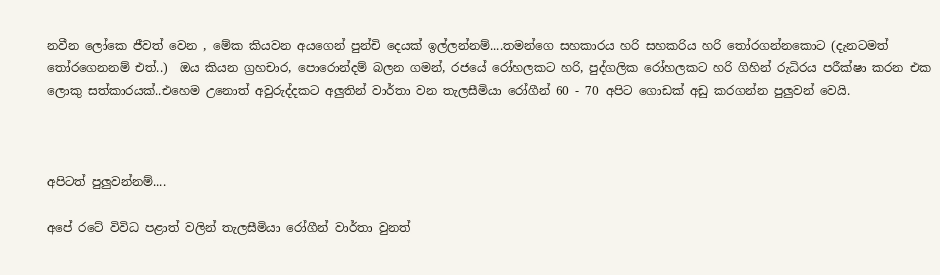නවීන ලෝකෙ ජීවත් වෙන , මේක කියවන අයගෙන් පුන්චි දෙයක් ඉල්ලන්නම්....තමන්ගෙ සහකාරය හරි සහකරිය හරි තෝරගන්නකොට (දැනටමත් තෝරගෙනනම් එත්..)  ඔය කියන ග්‍රහචාර, පොරොන්දම් බලන ගමන්, රජයේ රෝහලකට හරි, පුද්ගලික රෝහලකට හරි ගිහින් රුධිරය පරීක්ෂා කරන එක ලොකු සත්කාරයක්..එහෙම උනොත් අවුරුද්දකට අලුතින් වාර්තා වන තැලසීමියා රෝගීන් 60 - 70 අපිට ගොඩක් අඩු කරගන්න පුලුවන් වෙයි.



අපිටත් පුලුවන්නම්....

අපේ රටේ විවිධ පළාත් වලින් තැලසීමියා රෝගීන් වාර්තා වුනත්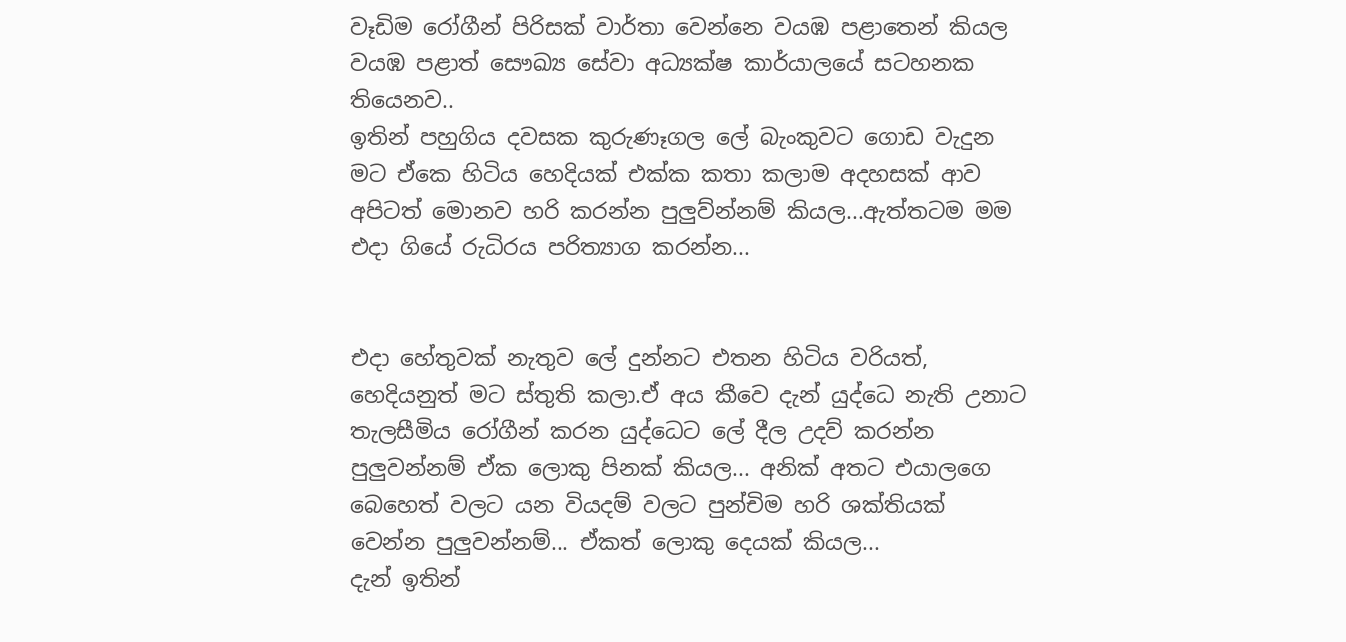වෑඩිම රෝගීන් පිරිසක් වාර්තා වෙන්නෙ වයඹ පළාතෙන් කියල වයඹ පළාත් සෞඛ්‍ය සේවා අධ්‍යක්ෂ කාර්යාලයේ සටහනක තියෙනව..
ඉතින් පහුගිය දවසක කුරුණෑගල ලේ බැංකුවට ගොඩ වැදුන මට ඒකෙ හිටිය හෙදියක් එක්ක කතා කලාම අදහසක් ආව අපිටත් මොනව හරි කරන්න පුලුව්න්නම් කියල...ඇත්තටම මම එදා ගියේ රුධිරය පරිත්‍යාග කරන්න...


එදා හේතුවක් නැතුව ලේ දුන්නට එතන හිටිය වරියත්, හෙදියනුත් මට ස්තුති කලා.ඒ අය කීවෙ දැන් යුද්ධෙ නැති උනාට තැලසීමිය රෝගීන් කරන යුද්ධෙට ලේ දීල උදව් කරන්න පුලුවන්නම් ඒක ලොකු පිනක් කියල... අනික් අතට එයාලගෙ බෙහෙත් වලට යන වියදම් වලට පුන්චිම හරි ශක්තියක් වෙන්න පුලුවන්නම්... ඒකත් ලොකු දෙයක් කියල...
දැන් ඉතින්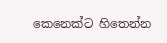කෙනෙක්ට හිතෙන්න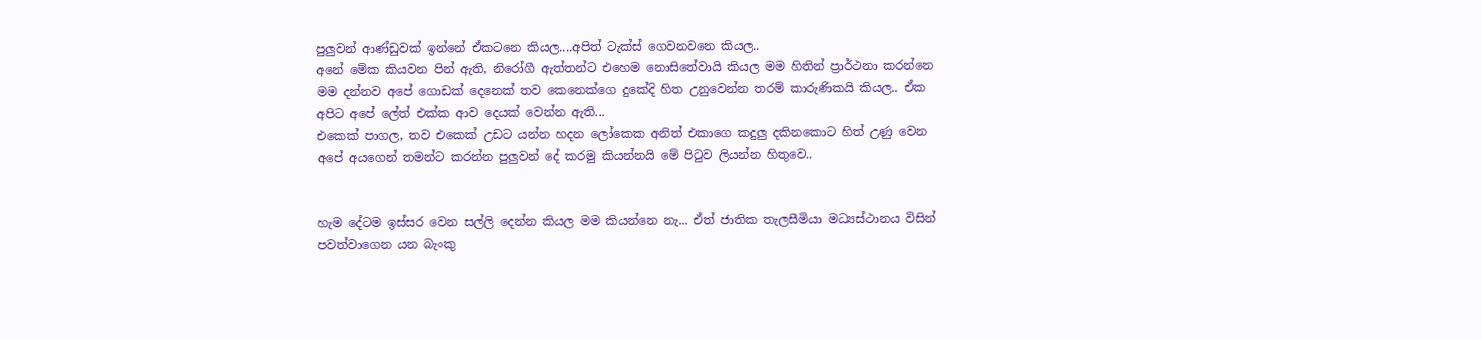පුලුවන් ආණ්ඩුවක් ඉන්නේ ඒකටනෙ කියල....අපිත් ටැක්ස් ගෙවනවනෙ කියල..
අනේ මේක කියවන පින් ඇති, නිරෝගී ඇත්තන්ට එහෙම නොසිතේවායි කියල මම හිතින් ප්‍රාර්ථනා කරන්නෙ මම දන්නව අපේ ගොඩක් දෙනෙක් තව කෙනෙක්ගෙ දුකේදි හිත උනුවෙන්න තරම් කාරුණිකයි කියල.. ඒක අපිට අපේ ලේත් එක්ක ආව දෙයක් වෙන්න ඇති...
එකෙක් පාගල, තව එකෙක් උඩට යන්න හදන ලෝකෙක අනිත් එකාගෙ කදුලු දකිනකොට හිත් උණු වෙන අපේ අයගෙන් තමන්ට කරන්න පුලුවන් දේ කරමු කියන්නයි මේ පිටුව ලියන්න හිතුවෙ..


හැම දේටම ඉස්සර වෙන සල්ලි දෙන්න කියල මම කියන්නෙ නැ... ඒත් ජාතික තැලසීමියා මධ්‍යස්ථානය විසින් පවත්වාගෙන යන බැංකු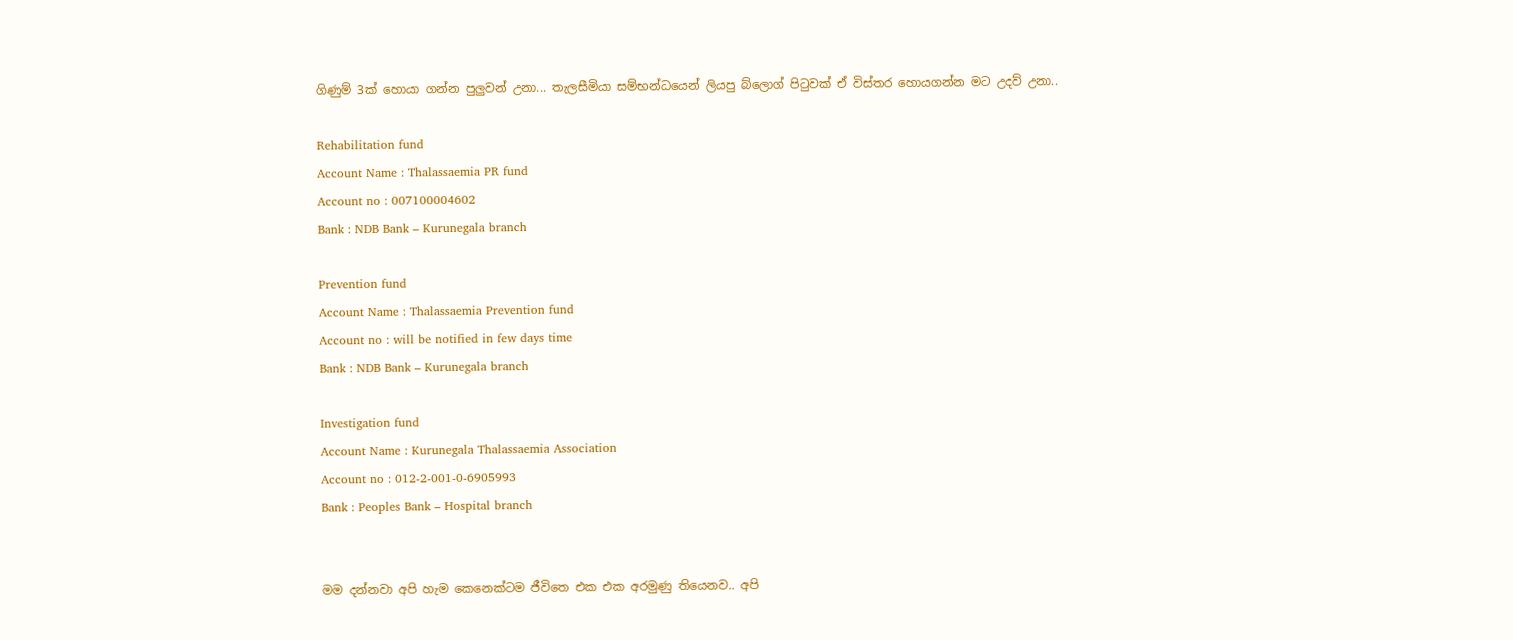ගිණුම් 3ක් හොයා ගන්න පුලුවන් උනා... තැලසීමියා සම්භන්ධයෙන් ලියපු බ්ලොග් පිටුවක් ඒ විස්තර හොයගන්න මට උදව් උනා..

Rehabilitation fund
Account Name : Thalassaemia PR fund
Account no : 007100004602
Bank : NDB Bank – Kurunegala branch

Prevention fund
Account Name : Thalassaemia Prevention fund
Account no : will be notified in few days time
Bank : NDB Bank – Kurunegala branch

Investigation fund
Account Name : Kurunegala Thalassaemia Association
Account no : 012-2-001-0-6905993
Bank : Peoples Bank – Hospital branch


මම දන්නවා අපි හැම කෙනෙක්ටම ජීවිතෙ එක එක අරමුණු තියෙනව.. අපි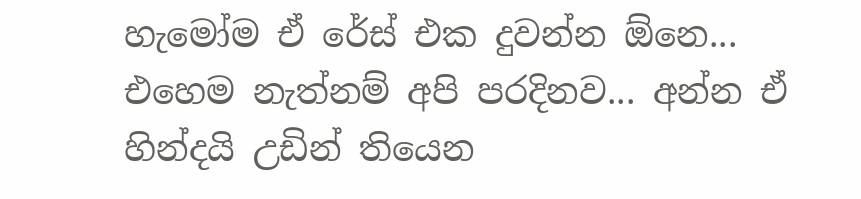හැමෝම ඒ රේස් එක දුවන්න ඕනෙ... එහෙම නැත්නම් අපි ප‍රදිනව... අන්න ඒ හින්දයි උඩින් තියෙන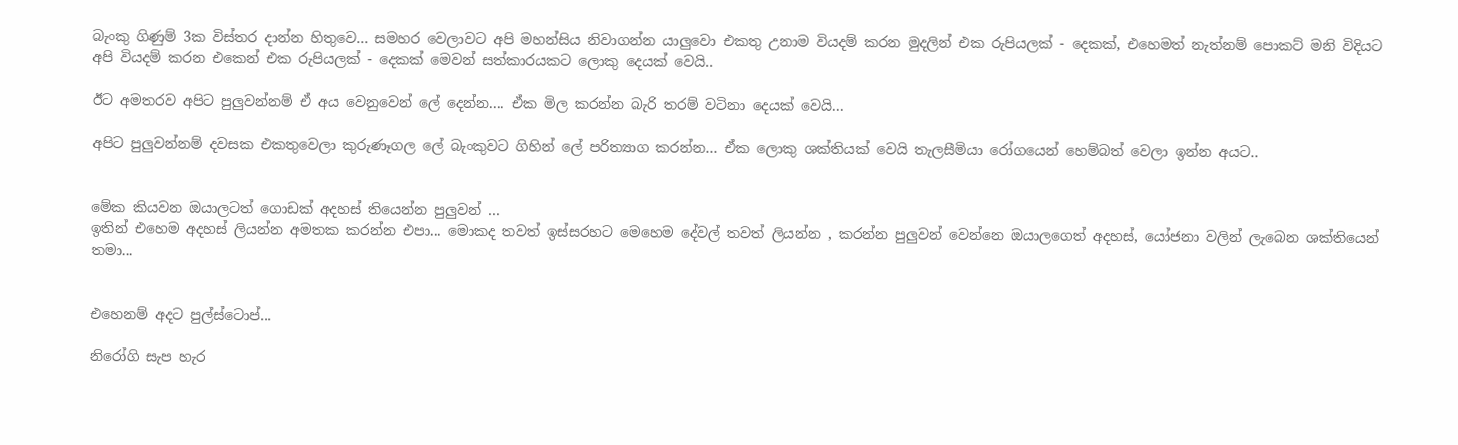බැංකු ගිණුම් 3ක විස්තර දාන්න හිතුවෙ... සමහර වෙලාවට අපි මහන්සිය නිවාගන්න යාලුවො එකතු උනාම වියදම් කරන මුදලින් එක රුපියලක් - දෙකක්, එහෙමත් නැත්නම් පොකට් මනි විදියට අපි වියදම් කරන එකෙන් එක රුපියලක් - දෙකක් මෙවන් සත්කාරයකට ලොකු දෙයක් වෙයි..

ඊට අමතරව අපිට පුලුවන්නම් ඒ අය වෙනුවෙන් ලේ දෙන්න.... ඒක මිල කරන්න බැරි තරම් වටිනා දෙයක් වෙයි...

අපිට පුලුවන්නම් දවසක එකතුවෙලා කුරුණෑගල ලේ බැංකුවට ගිහින් ලේ පරිත්‍යාග කරන්න... ඒක ලොකු ශක්තියක් වෙයි තැලසීමියා රෝගයෙන් හෙම්බත් වෙලා ඉන්න අයට..


මේක කියවන ඔයාලටත් ගොඩක් අදහස් තියෙන්න පුලුවන් ...
ඉතින් එහෙම අදහස් ලියන්න අමතක කරන්න එපා... මොකද තවත් ඉස්සරහට මෙහෙම දේවල් තවත් ලියන්න , කරන්න පුලුවන් වෙන්නෙ ඔයාලගෙත් අදහස්, යෝජනා වලින් ලැබෙන ශක්තියෙන් තමා...


එහෙනම් අදට පුල්ස්ටොප්...

නිරෝගි සැප හැර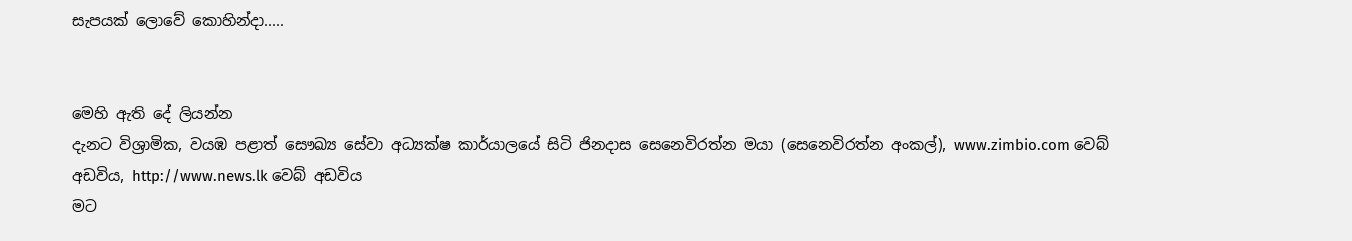සැපයක් ලොවේ කොහින්දා.....


මෙහි ඇති දේ ලියන්න
දැනට විශ්‍රාමික, වයඹ පළාත් සෞඛ්‍ය සේවා අධ්‍යක්ෂ කාර්යාලයේ සිටි ජිනදාස සෙනෙවිරත්න මයා (සෙනෙවිරත්න අංකල්), www.zimbio.com වෙබ් අඩවිය, http://www.news.lk වෙබ් අඩවිය
මට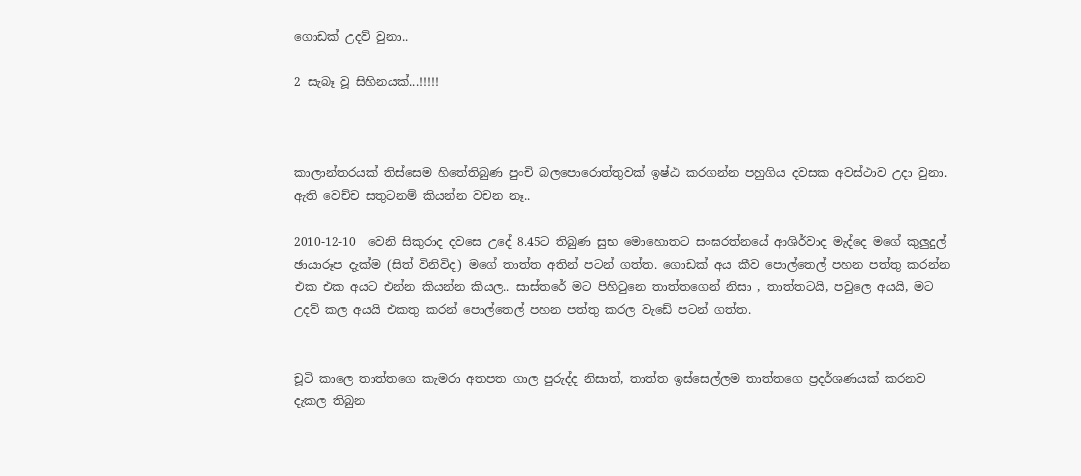ගොඩක් උදව් වුනා..

2 සැබෑ වූ සිහිනයක්...!!!!!



කාලාන්තරයක් තිස්සෙම හිතේතිබුණ පුංචි බලපොරොත්තුවක් ඉෂ්ඨ කරගන්න පහුගිය දවසක අවස්ථාව උදා වුනා. ඇති වෙච්ච සතුටනම් කියන්න වචන නෑ..

2010-12-10  වෙනි සිකුරාද දවසෙ උදේ 8.45ට තිබුණ සුභ මොහොතට සංඝරත්නයේ ආශිර්වාද මැද්දෙ මගේ කුලුදුල් ඡායාරූප දැක්ම (සිත් විනිවිද) මගේ තාත්ත අතින් පටන් ගත්ත. ගොඩක් අය කීව පොල්තෙල් පහන පත්තු කරන්න එක එක අයට එන්න කියන්න කියල.. සාස්තරේ මට පිහිටුනෙ තාත්තගෙන් නිසා , තාත්තටයි, පවුලෙ අයයි, මට උදව් කල අයයි එකතු කරන් පොල්තෙල් පහන පත්තු කරල වැඩේ පටන් ගත්ත.


චූටි කාලෙ තාත්තගෙ කැමරා අතපත ගාල පුරුද්ද නිසාත්, තාත්ත ඉස්සෙල්ලම තාත්තගෙ ප්‍රදර්ශණයක් කරනව දැකල තිබුන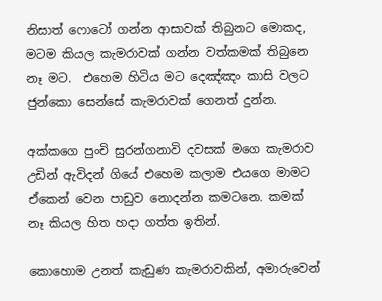නිසාත් ෆොටෝ ගන්න ආසාවක් තිබුනට මොකද, මටම කියල කැමරාවක් ගන්න වත්කමක් තිබුනෙ නෑ මට.  එහෙම හිටිය මට දෙඤ්ඤං කාසි වලට ජුන්කො සෙන්සේ කැමරාවක් ගෙනත් දුන්න.

අක්කගෙ පුංචි සුරන්ගනාවි දවසක් මගෙ කැමරාව උඩින් ඇවිදන් ගියේ එහෙම කලාම එයගෙ මාමට ඒකෙන් වෙන පාඩුව නොදන්න කමටනෙ. කමක් නෑ කියල හිත හදා ගත්ත ඉතින්.

කොහොම උනත් කැඩුණ කැමරාවකින්, අමාරුවෙන්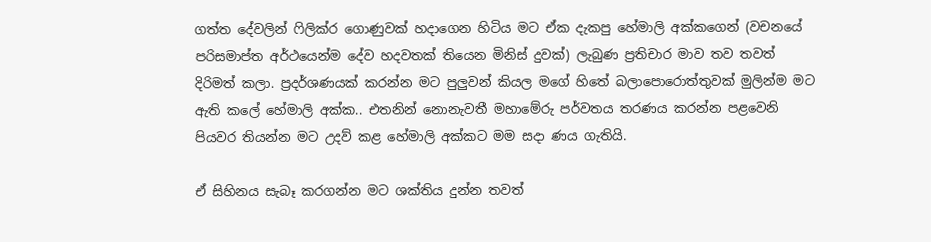ගත්ත දේවලින් ෆිලික්ර ගොණුවක් හදාගෙන හිටිය මට ඒක දැකපු හේමාලි අක්කගෙන් (වචනයේ පරිසමාප්ත අර්ථයෙන්ම දේව හදවතක් තියෙන මිනිස් දුවක්) ලැබුණ ප්‍රතිචාර මාව තව තවත් දිරිමත් කලා. ප්‍රදර්ශණයක් කරන්න මට පුලුවන් කියල මගේ හිතේ බලාපොරොත්තුවක් මුලින්ම මට ඇති කලේ හේමාලි අක්ක.. එතනින් නොනැවතී මහාමේරු පර්වතය තරණය කරන්න පළවෙනි පියවර තියන්න මට උදව් කළ හේමාලි අක්කට මම සදා ණය ගැතියි.

ඒ සිහිනය සැබෑ කරගන්න මට ශක්තිය දුන්න තවත්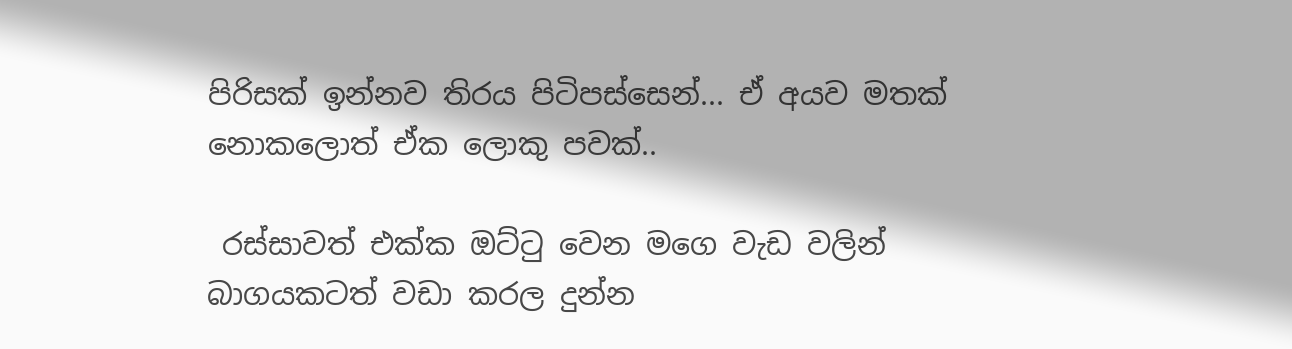පිරිසක් ඉන්නව තිරය පිටිපස්සෙන්... ඒ අයව මතක් නොකලොත් ඒක ලොකු පවක්..

 රස්සාවත් එක්ක ඔට්ටු වෙන මගෙ වැඩ වලින් බාගයකටත් වඩා කරල දුන්න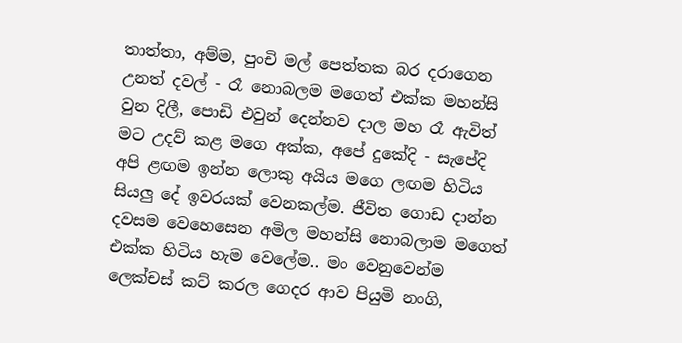තාත්තා, අම්ම, පුංචි මල් පෙත්තක බර දරාගෙන උනත් දවල් - රෑ නොබලම මගෙත් එක්ක මහන්සි වුන දිලී, පොඩි එවුන් දෙන්නව දාල මහ රෑ ඇවිත් මට උදව් කළ මගෙ අක්ක, අපේ දුකේදි - සැපේදි අපි ළඟම ඉන්න ලොකු අයිය මගෙ ලඟම හිටිය සියලු දේ ඉවරයක් වෙනකල්ම. ජීවිත ගොඩ දාන්න දවසම වෙහෙසෙන අමිල මහන්සි නොබලාම මගෙත් එක්ක හිටිය හැම වෙලේම.. මං වෙනුවෙන්ම ලෙක්චස් කට් කරල ගෙදර ආව පියුමි නංගි,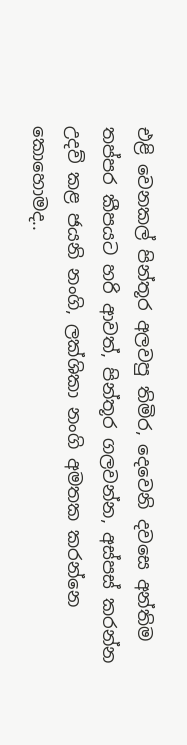එළි වෙනකල් පින්තූර අලවපු තිමිර, දෙවෙනි දවසෙ අන්තිම තප්පර කීපයට හරි ආවත්, පින්තූර ගලවන්න, අස්පස් කරන්න උදව් කළ ජයනි නංගි, ලක්ශිකා නංගි අමතක කරන්නෙ කොහොමද..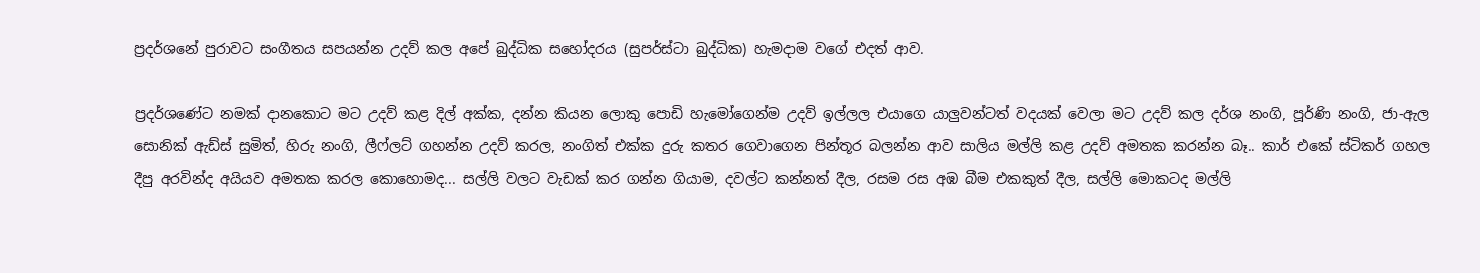ප්‍රදර්ශනේ පුරාවට සංගීතය සපයන්න උදව් කල අපේ බුද්ධික සහෝදරය (සුපර්ස්ටා බුද්ධික) හැමදාම වගේ එදත් ආව.

ප්‍රදර්ශණේට නමක් දානකොට මට උදව් කළ දිල් අක්ක, දන්න කියන ලොකු පොඩි හැමෝගෙන්ම උදව් ඉල්ලල එයාගෙ යාලුවන්ටත් වදයක් වෙලා මට උදව් කල දර්ශ නංගි, පූර්ණි නංගි, ජා-ඇල සොනික් ඇඩ්ස් සුමිත්, හිරු නංගි, ලීෆ්ලට් ගහන්න උදව් කරල, නංගිත් එක්ක දුරු කතර ගෙවාගෙන පින්තූර බලන්න ආව සාලිය මල්ලි කළ උදව් අමතක කරන්න බෑ.. කාර් එකේ ස්ටිකර් ගහල දීපු අරවින්ද අයියව අමතක කරල කොහොමද... සල්ලි වලට වැඩක් කර ගන්න ගියාම, දවල්ට කන්නත් දීල, රසම රස අඹ බීම එකකුත් දීල, සල්ලි මොකටද මල්ලි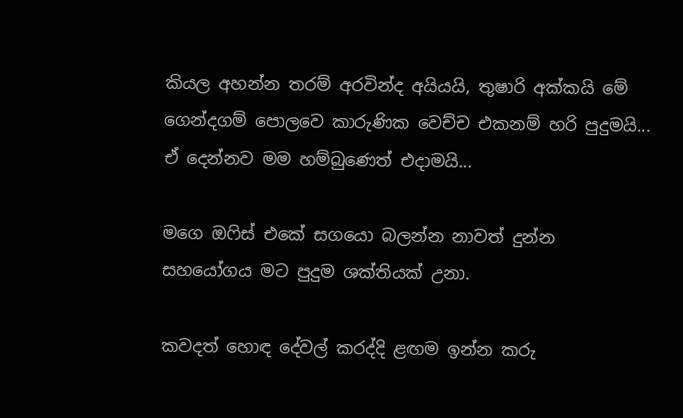කියල අහන්න තරම් අරවින්ද අයියයි, තුෂාරි අක්කයි මේ ගෙන්දගම් පොලවෙ කාරුණික වෙච්ච එකනම් හරි පුදුමයි... ඒ දෙන්නව මම හම්බුණෙත් එදාමයි...

මගෙ ඔෆිස් එකේ සගයො බලන්න නාවත් දුන්න සහයෝගය මට පුදුම ශක්තියක් උනා.

කවදත් හොඳ දේවල් කරද්දි ළඟම ඉන්න කරු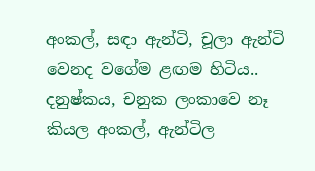අංකල්, සඳා ඇන්ටි, චූලා ඇන්ටි වෙනද වගේම ළඟම හිටිය.. දනුෂ්කය, චනුක ලංකාවෙ නෑ කියල අංකල්, ඇන්ටිල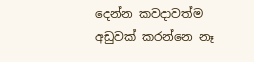දෙන්න කවදාවත්ම අඩුවක් කරන්නෙ නෑ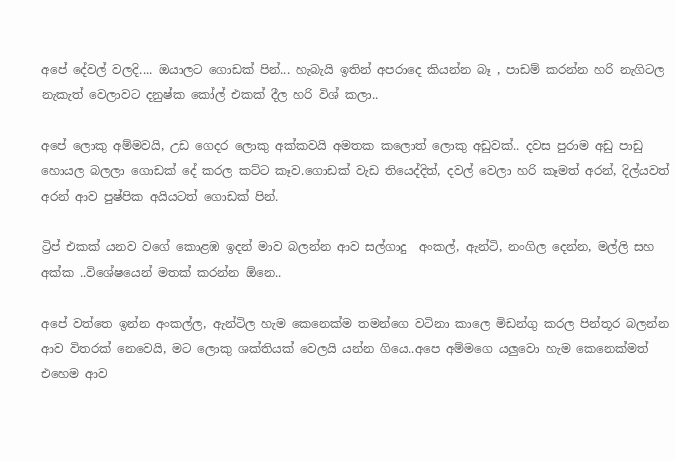අපේ දේවල් වලදි.... ඔයාලට ගොඩක් පින්... හැබැයි ඉතින් අපරාදෙ කියන්න බෑ , පාඩම් කරන්න හරි නැගිටල නැකැත් වෙලාවට දනුෂ්ක කෝල් එකක් දීල හරි විශ් කලා..

අපේ ලොකු අම්මවයි, උඩ ගෙදර ලොකු අක්කවයි අමතක කලොත් ලොකු අඩුවක්.. දවස පුරාම අඩු පාඩු හොයල බලලා ගොඩක් දේ කරල කට්ට කෑව.ගොඩක් වැඩ තියෙද්දිත්, දවල් වෙලා හරි කෑමත් අරන්, දිල්යවත් අරන් ආව පුෂ්පික අයියටත් ගොඩක් පින්.

ට්‍රිප් එකක් යනව වගේ කොළඹ ඉදන් මාව බලන්න ආව සල්ගාදු  අංකල්, ඇන්ටි, නංගිල දෙන්න, මල්ලි සහ අක්ක ..විශේෂයෙන් මතක් කරන්න ඕනෙ..

අපේ වත්තෙ ඉන්න අංකල්ල, ඇන්ටිල හැම කෙනෙක්ම තමන්ගෙ වටිනා කාලෙ මිඩන්ගු කරල පින්තූර බලන්න ආව විතරක් නෙවෙයි, මට ලොකු ශක්තියක් වෙලයි යන්න ගියෙ..අපෙ අම්මගෙ යලුවො හැම කෙනෙක්මත් එහෙම ආව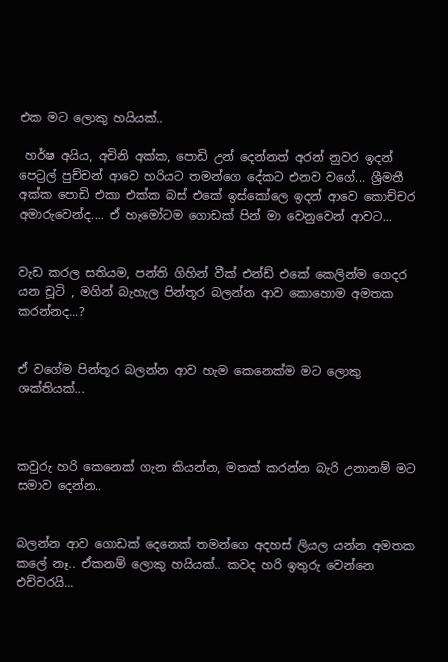එක මට ලොකු හයියක්..

 හර්ෂ අයිය, අචිනි අක්ක, පොඩි උන් දෙන්නත් අරන් නුවර ඉදන් පෙට්‍රල් පුච්චන් ආවෙ හරියට තමන්ගෙ දේකට එනව වගේ... ශ්‍රීමතී අක්ක පොඩි එකා එක්ක බස් එකේ ඉස්කෝලෙ ඉදන් ආවෙ කොච්චර අමාරුවෙන්ද.... ඒ හැමෝටම ගොඩක් පින් මා වෙනුවෙන් ආවට...


වැඩ කරල සතියම, පන්ති ගිහින් වීක් එන්ඩ් එකේ කෙලින්ම ගෙදර යන චූටි , මගින් බැහැල පින්තූර බලන්න ආව කොහොම අමතක කරන්නද...?


ඒ වගේම පින්තූර බලන්න ආව හැම කෙනෙක්ම මට ලොකු ශක්තියක්...



කවුරු හරි කෙනෙක් ගැන කියන්න, මතක් කරන්න බැරි උනානම් මට සමාව දෙන්න..


බලන්න ආව ගොඩක් දෙනෙක් තමන්ගෙ අදහස් ලියල යන්න අමතක කලේ නෑ.. ඒකනම් ලොකු හයියක්.. කවද හරි ඉතුරු වෙන්නෙ එච්චරයි...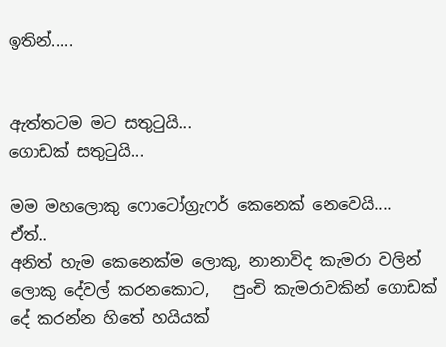ඉතින්.....


ඇත්තටම මට සතුටුයි...
ගොඩක් සතුටුයි...

මම මහලොකු ෆොටෝග්‍රැෆර් කෙනෙක් නෙවෙයි....
ඒත්..
අනිත් හැම කෙනෙක්ම ලොකු, නානාවිද කැමරා වලින් ලොකු දේවල් කරනකොට,   පුංචි කැමරාවකින් ගොඩක් දේ කරන්න හිතේ හයියක්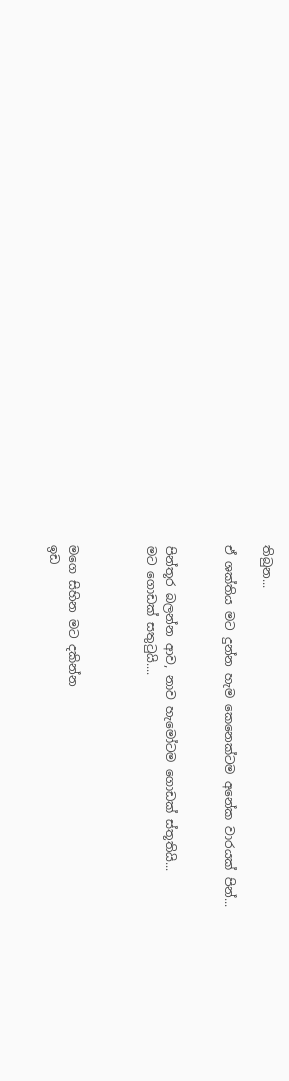තිබුන...

ඒ ශක්තිය මට දුන්න හැම කෙනෙක්ටම අනේක වාරයක් පින්...


පින්තූර බලන්න ආව, නාව හැමෝටම ගොඩක් ස්තූතියි...
මට ගොඩක් සතුටුයි....



මගෙ සිහින මට දකින්න
ඉඩ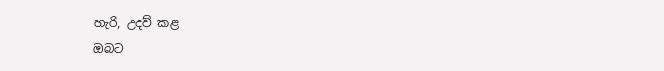හැරි, උදව් කළ
ඔබට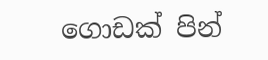ගොඩක් පින්